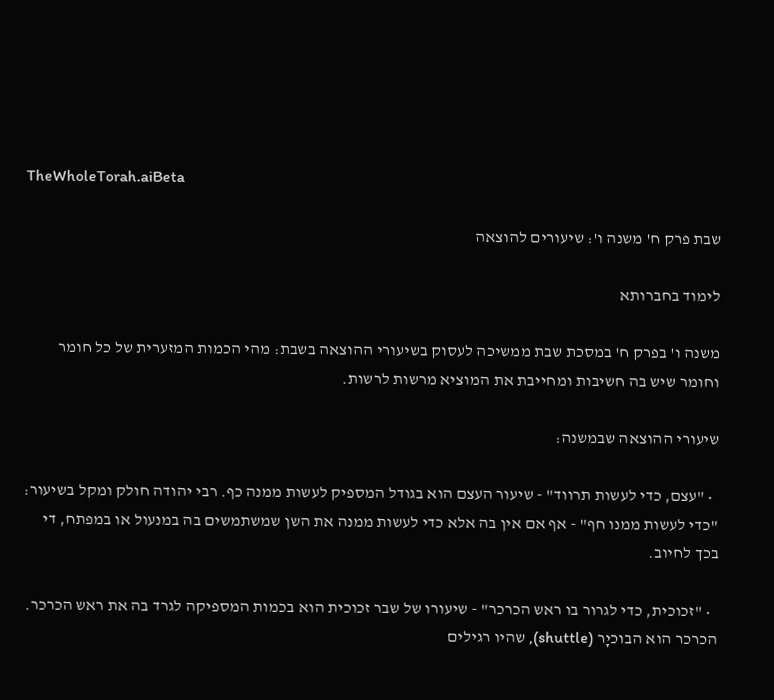TheWholeTorah.aiBeta

שבת פרק ח' משנה ו': שיעורים להוצאה

לימוד בחברותא

משנה ו' בפרק ח' במסכת שבת ממשיכה לעסוק בשיעורי ההוצאה בשבת: מהי הכמות המזערית של כל חומר וחומר שיש בה חשיבות ומחייבת את המוציא מרשות לרשות.

שיעורי ההוצאה שבמשנה:

  • "עצם, כדי לעשות תרווד" - שיעור העצם הוא בגודל המספיק לעשות ממנה כף. רבי יהודה חולק ומקל בשיעור: "כדי לעשות ממנו חף" - אף אם אין בה אלא כדי לעשות ממנה את השן שמשתמשים בה במנעול או במפתח, די בכך לחיוב.

  • "זכוכית, כדי לגרור בו ראש הכרכר" - שיעורו של שבר זכוכית הוא בכמות המספיקה לגרד בה את ראש הכרכר. הכרכר הוא הבוכיָר (shuttle), שהיו רגילים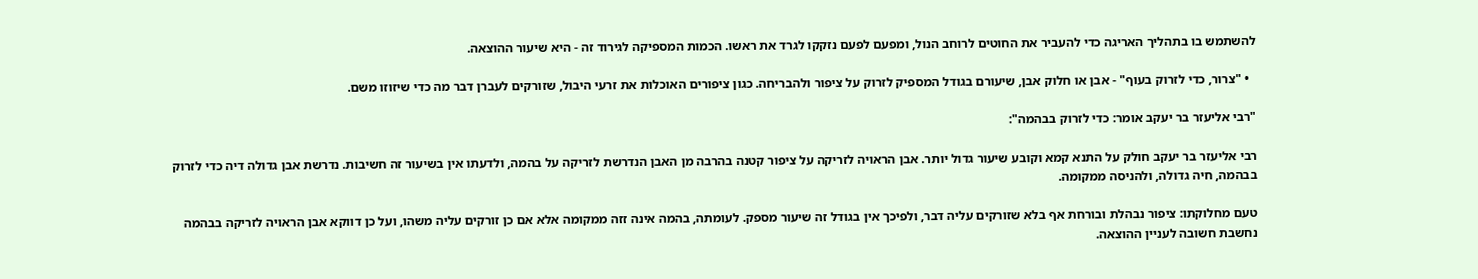להשתמש בו בתהליך האריגה כדי להעביר את החוטים לרוחב הנול, ומפעם לפעם נזקקו לגרד את ראשו. הכמות המספיקה לגירוד זה - היא שיעור ההוצאה.

  • "צרור, כדי לזרוק בעוף" - אבן או חלוק אבן, שיעורם בגודל המספיק לזרוק על ציפור ולהבריחה. כגון ציפורים האוכלות את זרעי היבול, שזורקים לעברן דבר מה כדי שיזוזו משם.

"רבי אליעזר בר יעקב אומר: כדי לזרוק בבהמה":

רבי אליעזר בר יעקב חולק על התנא קמא וקובע שיעור גדול יותר. אבן הראויה לזריקה על ציפור קטנה בהרבה מן האבן הנדרשת לזריקה על בהמה, ולדעתו אין בשיעור זה חשיבות. נדרשת אבן גדולה דיה כדי לזרוק בבהמה, חיה גדולה, ולהניסה ממקומה.

טעם מחלוקתו: ציפור נבהלת ובורחת אף בלא שזורקים עליה דבר, ולפיכך אין בגודל זה שיעור מספק. לעומתה, בהמה אינה זזה ממקומה אלא אם כן זורקים עליה משהו, ועל כן דווקא אבן הראויה לזריקה בבהמה נחשבת חשובה לעניין ההוצאה.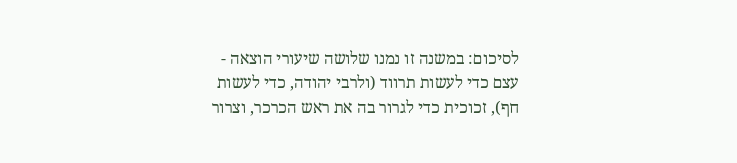לסיכום: במשנה זו נמנו שלושה שיעורי הוצאה - עצם כדי לעשות תרווד (ולרבי יהודה, כדי לעשות חף), זכוכית כדי לגרור בה את ראש הכרכר, וצרור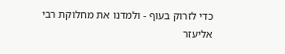כדי לזרוק בעוף - ולמדנו את מחלוקת רבי אליעזר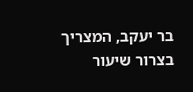בר יעקב, המצריך בצרור שיעור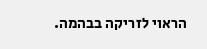הראוי לזריקה בבהמה.